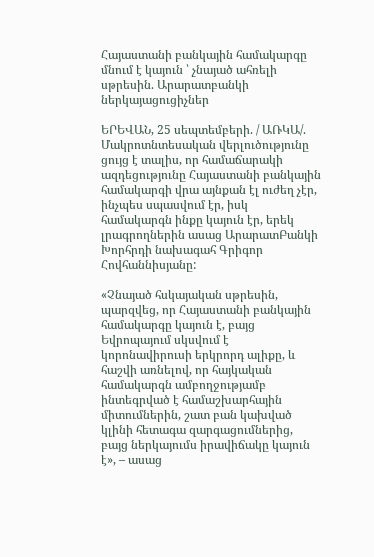Հայաստանի բանկային համակարգը մնում է կայուն ՝ չնայած ահռելի սթրեսին. Արարատբանկի ներկայացուցիչներ

ԵՐԵՎԱՆ, 25 սեպտեմբերի. / ԱՌԿԱ/. Մակրոտնտեսական վերլուծությունը ցույց է տալիս, որ համաճարակի ազդեցությունը Հայաստանի բանկային համակարգի վրա այնքան էլ ուժեղ չէր, ինչպես սպասվում էր, իսկ համակարգն ինքը կայուն էր, երեկ լրագրողներին ասաց ԱրարատԲանկի Խորհրդի նախագահ Գրիգոր Հովհաննիսյանը:

«Չնայած հսկայական սթրեսին, պարզվեց, որ Հայաստանի բանկային համակարգը կայուն է, բայց Եվրոպայում սկսվում է կորոնավիրուսի երկրորդ ալիքը, և հաշվի առնելով, որ հայկական համակարգն ամբողջությամբ ինտեգրված է համաշխարհային միտումներին, շատ բան կախված կլինի հետագա զարգացումներից, բայց ներկայումս իրավիճակը կայուն է», – ասաց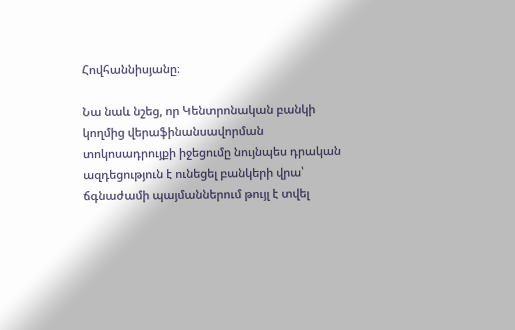Հովհաննիսյանը։

Նա նաև նշեց, որ Կենտրոնական բանկի կողմից վերաֆինանսավորման տոկոսադրույքի իջեցումը նույնպես դրական ազդեցություն է ունեցել բանկերի վրա՝ ճգնաժամի պայմաններում թույլ է տվել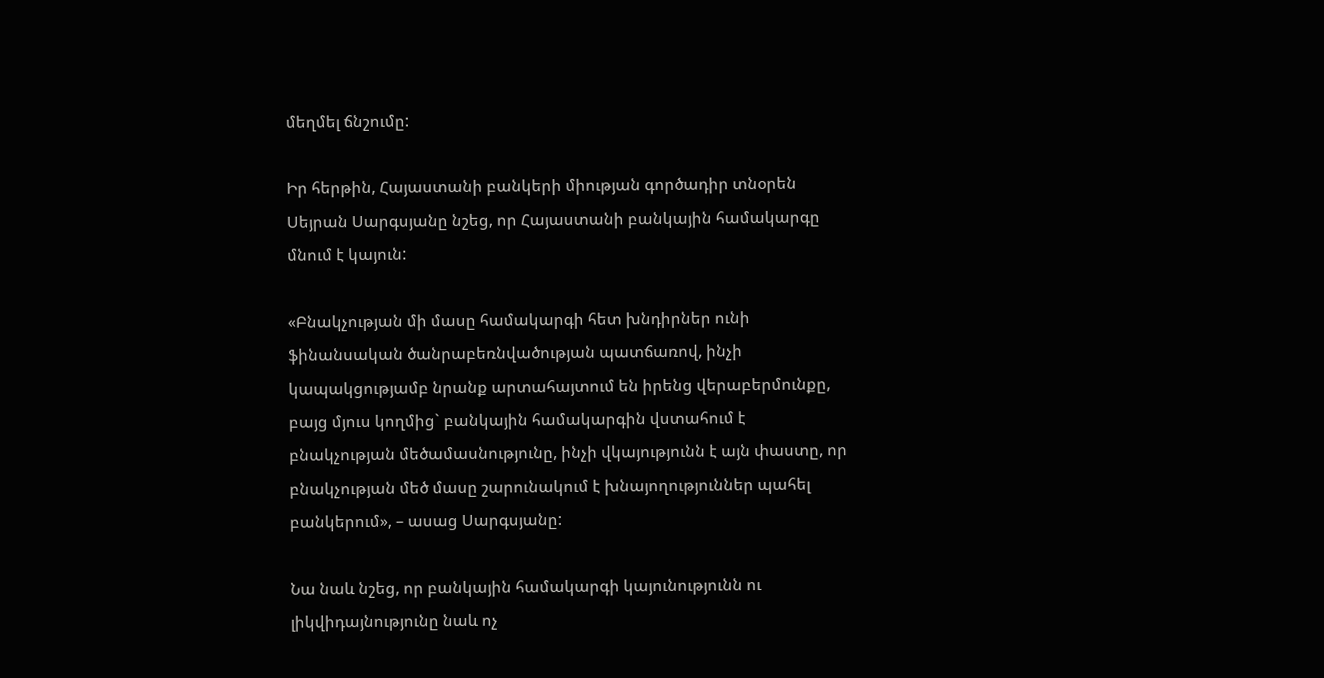մեղմել ճնշումը:

Իր հերթին, Հայաստանի բանկերի միության գործադիր տնօրեն Սեյրան Սարգսյանը նշեց, որ Հայաստանի բանկային համակարգը մնում է կայուն:

«Բնակչության մի մասը համակարգի հետ խնդիրներ ունի ֆինանսական ծանրաբեռնվածության պատճառով, ինչի կապակցությամբ նրանք արտահայտում են իրենց վերաբերմունքը, բայց մյուս կողմից` բանկային համակարգին վստահում է բնակչության մեծամասնությունը, ինչի վկայությունն է այն փաստը, որ բնակչության մեծ մասը շարունակում է խնայողություններ պահել բանկերում», – ասաց Սարգսյանը:

Նա նաև նշեց, որ բանկային համակարգի կայունությունն ու լիկվիդայնությունը նաև ոչ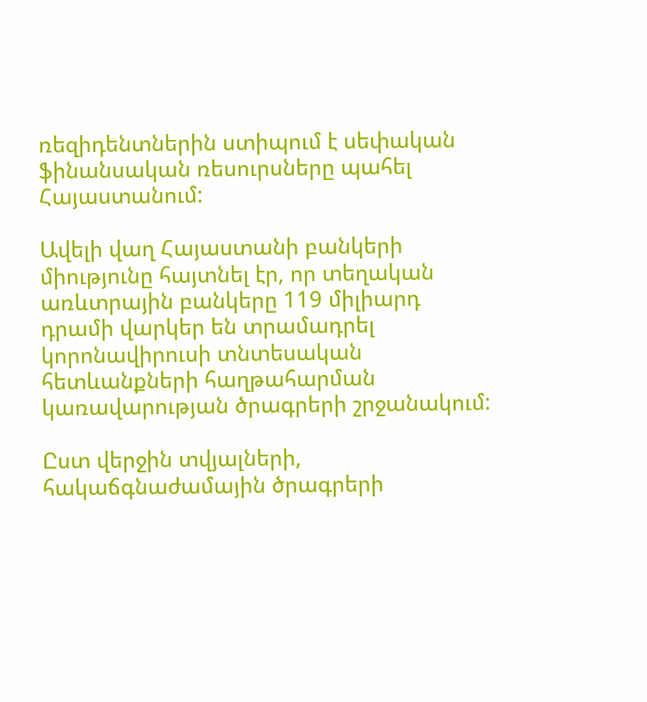ռեզիդենտներին ստիպում է սեփական ֆինանսական ռեսուրսները պահել Հայաստանում:

Ավելի վաղ Հայաստանի բանկերի միությունը հայտնել էր, որ տեղական առևտրային բանկերը 119 միլիարդ դրամի վարկեր են տրամադրել կորոնավիրուսի տնտեսական հետևանքների հաղթահարման կառավարության ծրագրերի շրջանակում:

Ըստ վերջին տվյալների, հակաճգնաժամային ծրագրերի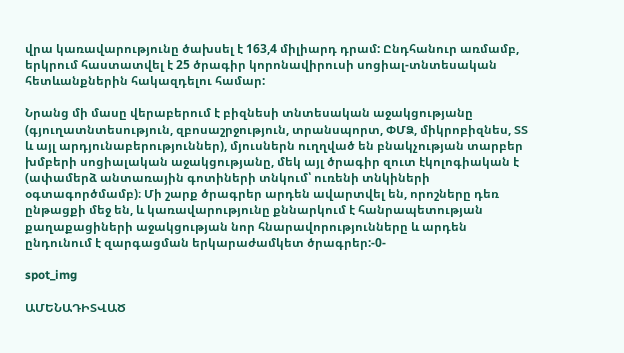վրա կառավարությունը ծախսել է 163,4 միլիարդ դրամ: Ընդհանուր առմամբ, երկրում հաստատվել է 25 ծրագիր կորոնավիրուսի սոցիալ-տնտեսական հետևանքներին հակազդելու համար:

Նրանց մի մասը վերաբերում է բիզնեսի տնտեսական աջակցությանը (գյուղատնտեսություն, զբոսաշրջություն, տրանսպորտ, ՓՄՁ, միկրոբիզնես, ՏՏ և այլ արդյունաբերություններ), մյուսներն ուղղված են բնակչության տարբեր խմբերի սոցիալական աջակցությանը, մեկ այլ ծրագիր զուտ էկոլոգիական է (ափամերձ անտառային գոտիների տնկում՝ ուռենի տնկիների օգտագործմամբ)։ Մի շարք ծրագրեր արդեն ավարտվել են, որոշները դեռ ընթացքի մեջ են, և կառավարությունը քննարկում է հանրապետության քաղաքացիների աջակցության նոր հնարավորությունները և արդեն ընդունում է զարգացման երկարաժամկետ ծրագրեր:-0-

spot_img

ԱՄԵՆԱԴԻՏՎԱԾ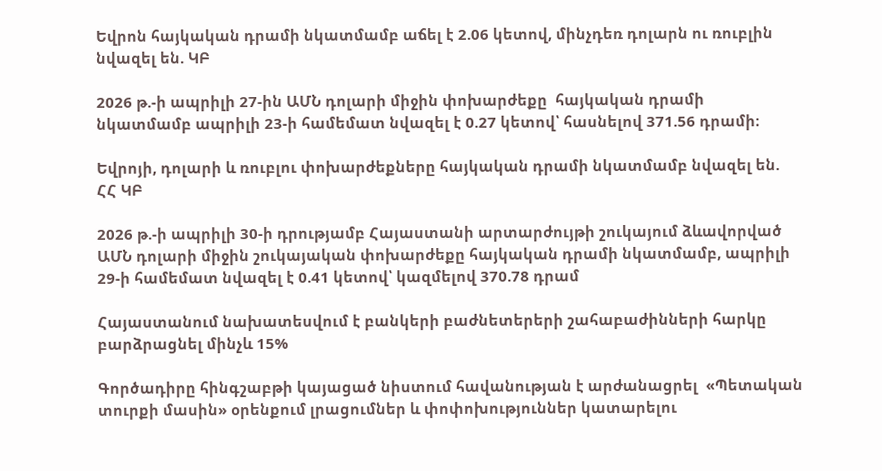Եվրոն հայկական դրամի նկատմամբ աճել է 2.06 կետով, մինչդեռ դոլարն ու ռուբլին նվազել են. ԿԲ

2026 թ.-ի ապրիլի 27-ին ԱՄՆ դոլարի միջին փոխարժեքը  հայկական դրամի նկատմամբ ապրիլի 23-ի համեմատ նվազել է 0.27 կետով՝ հասնելով 371.56 դրամի։

Եվրոյի, դոլարի և ռուբլու փոխարժեքները հայկական դրամի նկատմամբ նվազել են. ՀՀ ԿԲ

2026 թ.-ի ապրիլի 30-ի դրությամբ Հայաստանի արտարժույթի շուկայում ձևավորված ԱՄՆ դոլարի միջին շուկայական փոխարժեքը հայկական դրամի նկատմամբ, ապրիլի 29-ի համեմատ նվազել է 0.41 կետով՝ կազմելով 370.78 դրամ

Հայաստանում նախատեսվում է բանկերի բաժնետերերի շահաբաժինների հարկը բարձրացնել մինչև 15%

Գործադիրը հինգշաբթի կայացած նիստում հավանության է արժանացրել  «Պետական տուրքի մասին» օրենքում լրացումներ և փոփոխություններ կատարելու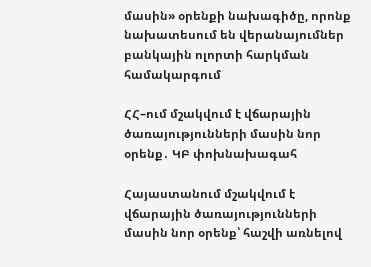մասին» օրենքի նախագիծը, որոնք նախատեսում են վերանայումներ բանկային ոլորտի հարկման համակարգում

ՀՀ–ում մշակվում է վճարային ծառայությունների մասին նոր օրենք․ ԿԲ փոխնախագահ

Հայաստանում մշակվում է վճարային ծառայությունների մասին նոր օրենք՝ հաշվի առնելով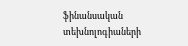ֆինանսական տեխնոլոգիաների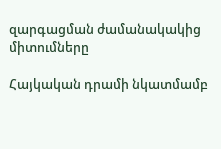զարգացման ժամանակակից միտումները

Հայկական դրամի նկատմամբ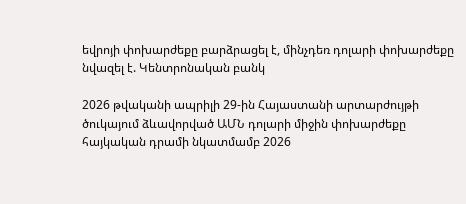եվրոյի փոխարժեքը բարձրացել է, մինչդեռ դոլարի փոխարժեքը նվազել է. Կենտրոնական բանկ

2026 թվականի ապրիլի 29-ին Հայաստանի արտարժույթի ծուկայում ձևավորված ԱՄՆ դոլարի միջին փոխարժեքը հայկական դրամի նկատմամբ 2026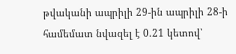թվականի ապրիլի 29-ին ապրիլի 28-ի համեմատ նվազել է 0.21 կետով՝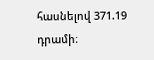հասնելով 371.19 դրամի։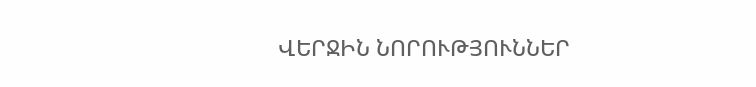ՎԵՐՋԻՆ ՆՈՐՈՒԹՅՈՒՆՆԵՐ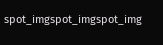spot_imgspot_imgspot_img